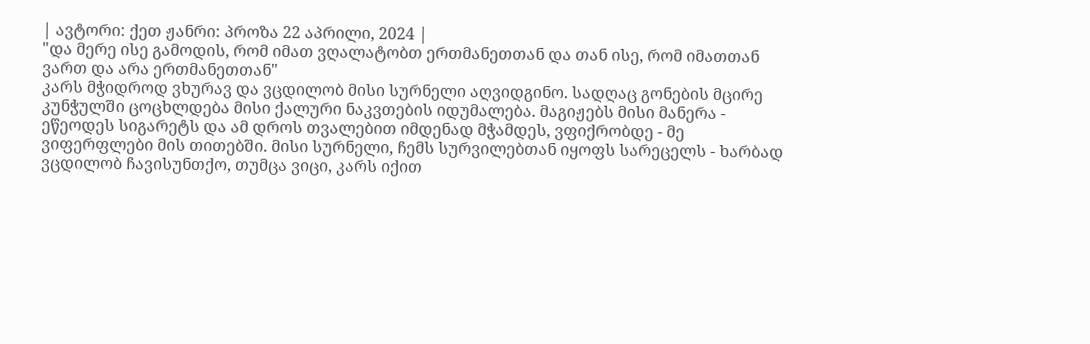| ავტორი: ქეთ ჟანრი: პროზა 22 აპრილი, 2024 |
"და მერე ისე გამოდის, რომ იმათ ვღალატობთ ერთმანეთთან და თან ისე, რომ იმათთან ვართ და არა ერთმანეთთან"
კარს მჭიდროდ ვხურავ და ვცდილობ მისი სურნელი აღვიდგინო. სადღაც გონების მცირე კუნჭულში ცოცხლდება მისი ქალური ნაკვთების იდუმალება. მაგიჟებს მისი მანერა - ეწეოდეს სიგარეტს და ამ დროს თვალებით იმდენად მჭამდეს, ვფიქრობდე - მე ვიფერფლები მის თითებში. მისი სურნელი, ჩემს სურვილებთან იყოფს სარეცელს - ხარბად ვცდილობ ჩავისუნთქო, თუმცა ვიცი, კარს იქით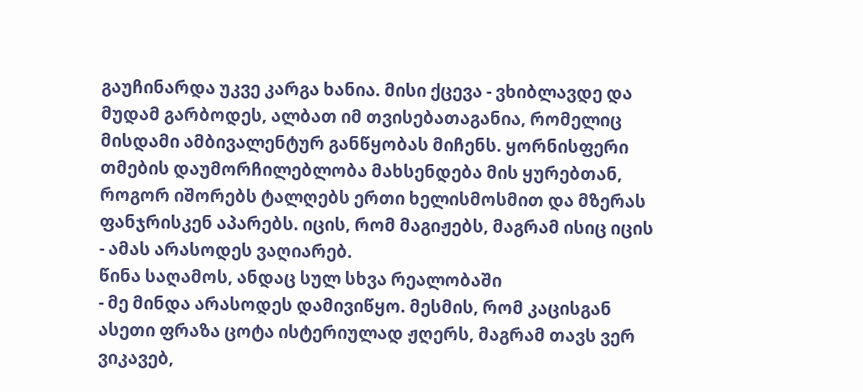გაუჩინარდა უკვე კარგა ხანია. მისი ქცევა - ვხიბლავდე და მუდამ გარბოდეს, ალბათ იმ თვისებათაგანია, რომელიც მისდამი ამბივალენტურ განწყობას მიჩენს. ყორნისფერი თმების დაუმორჩილებლობა მახსენდება მის ყურებთან, როგორ იშორებს ტალღებს ერთი ხელისმოსმით და მზერას ფანჯრისკენ აპარებს. იცის, რომ მაგიჟებს, მაგრამ ისიც იცის - ამას არასოდეს ვაღიარებ.
წინა საღამოს, ანდაც სულ სხვა რეალობაში
- მე მინდა არასოდეს დამივიწყო. მესმის, რომ კაცისგან ასეთი ფრაზა ცოტა ისტერიულად ჟღერს, მაგრამ თავს ვერ ვიკავებ,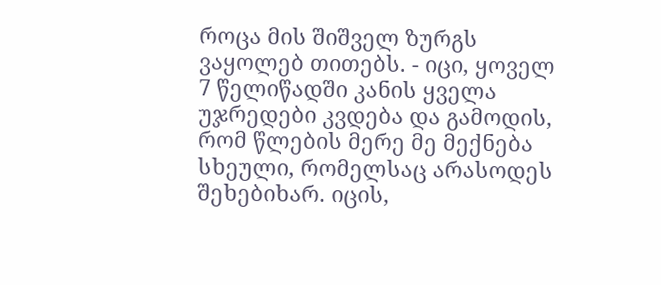როცა მის შიშველ ზურგს ვაყოლებ თითებს. - იცი, ყოველ 7 წელიწადში კანის ყველა უჯრედები კვდება და გამოდის, რომ წლების მერე მე მექნება სხეული, რომელსაც არასოდეს შეხებიხარ. იცის,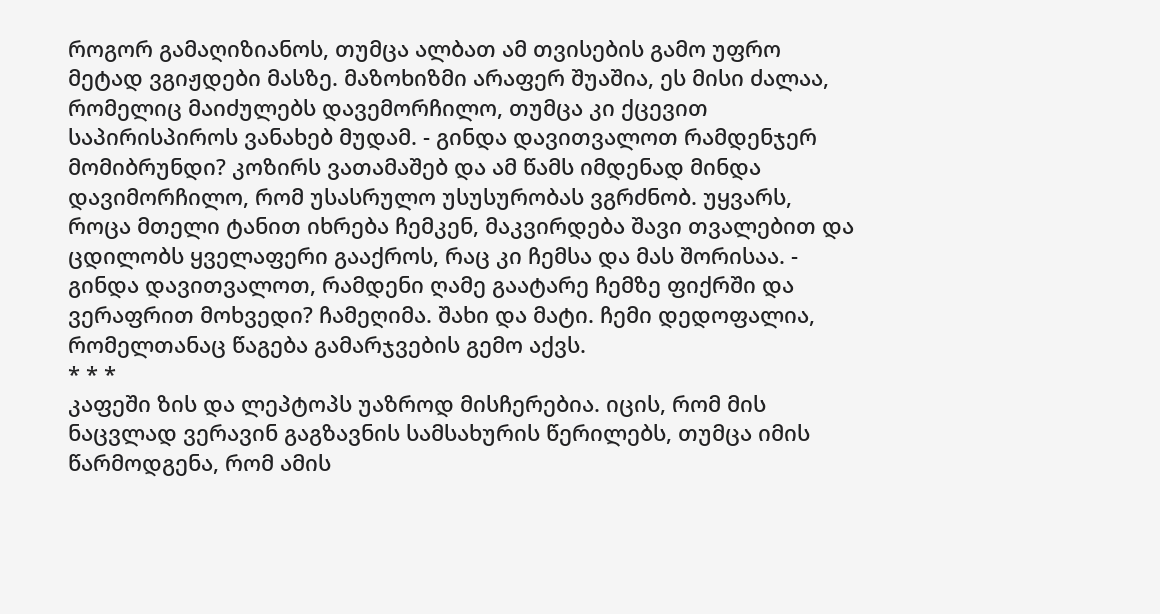როგორ გამაღიზიანოს, თუმცა ალბათ ამ თვისების გამო უფრო მეტად ვგიჟდები მასზე. მაზოხიზმი არაფერ შუაშია, ეს მისი ძალაა, რომელიც მაიძულებს დავემორჩილო, თუმცა კი ქცევით საპირისპიროს ვანახებ მუდამ. - გინდა დავითვალოთ რამდენჯერ მომიბრუნდი? კოზირს ვათამაშებ და ამ წამს იმდენად მინდა დავიმორჩილო, რომ უსასრულო უსუსურობას ვგრძნობ. უყვარს, როცა მთელი ტანით იხრება ჩემკენ, მაკვირდება შავი თვალებით და ცდილობს ყველაფერი გააქროს, რაც კი ჩემსა და მას შორისაა. - გინდა დავითვალოთ, რამდენი ღამე გაატარე ჩემზე ფიქრში და ვერაფრით მოხვედი? ჩამეღიმა. შახი და მატი. ჩემი დედოფალია, რომელთანაც წაგება გამარჯვების გემო აქვს.
* * *
კაფეში ზის და ლეპტოპს უაზროდ მისჩერებია. იცის, რომ მის ნაცვლად ვერავინ გაგზავნის სამსახურის წერილებს, თუმცა იმის წარმოდგენა, რომ ამის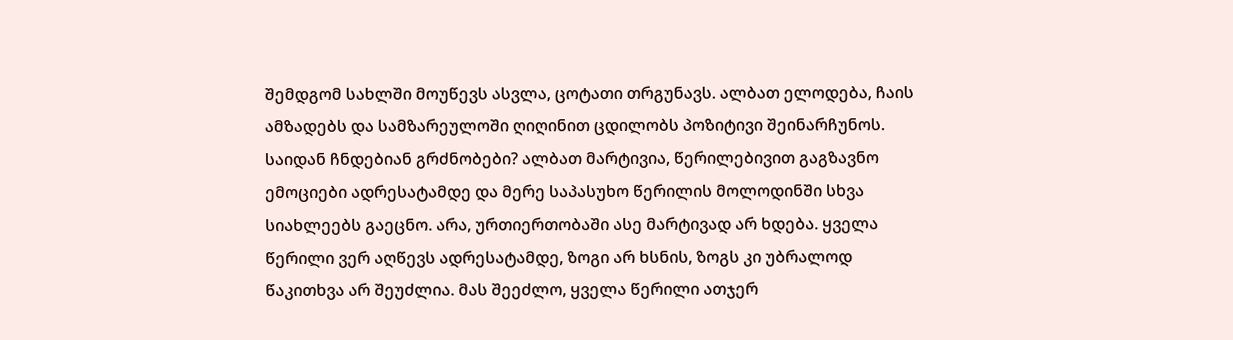შემდგომ სახლში მოუწევს ასვლა, ცოტათი თრგუნავს. ალბათ ელოდება, ჩაის ამზადებს და სამზარეულოში ღიღინით ცდილობს პოზიტივი შეინარჩუნოს. საიდან ჩნდებიან გრძნობები? ალბათ მარტივია, წერილებივით გაგზავნო ემოციები ადრესატამდე და მერე საპასუხო წერილის მოლოდინში სხვა სიახლეებს გაეცნო. არა, ურთიერთობაში ასე მარტივად არ ხდება. ყველა წერილი ვერ აღწევს ადრესატამდე, ზოგი არ ხსნის, ზოგს კი უბრალოდ წაკითხვა არ შეუძლია. მას შეეძლო, ყველა წერილი ათჯერ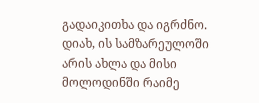გადაიკითხა და იგრძნო. დიახ, ის სამზარეულოში არის ახლა და მისი მოლოდინში რაიმე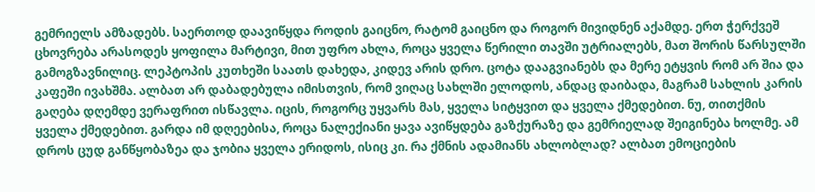გემრიელს ამზადებს. საერთოდ დაავიწყდა როდის გაიცნო, რატომ გაიცნო და როგორ მივიდნენ აქამდე. ერთ ჭერქვეშ ცხოვრება არასოდეს ყოფილა მარტივი, მით უფრო ახლა, როცა ყველა წერილი თავში უტრიალებს, მათ შორის წარსულში გამოგზავნილიც. ლეპტოპის კუთხეში საათს დახედა, კიდევ არის დრო. ცოტა დააგვიანებს და მერე ეტყვის რომ არ შია და კაფეში ივახშმა. ალბათ არ დაბადებულა იმისთვის, რომ ვიღაც სახლში ელოდოს, ანდაც დაიბადა, მაგრამ სახლის კარის გაღება დღემდე ვერაფრით ისწავლა. იცის, როგორც უყვარს მას, ყველა სიტყვით და ყველა ქმედებით. ნუ, თითქმის ყველა ქმედებით. გარდა იმ დღეებისა, როცა ნალექიანი ყავა ავიწყდება გაზქურაზე და გემრიელად შეიგინება ხოლმე. ამ დროს ცუდ განწყობაზეა და ჯობია ყველა ერიდოს, ისიც კი. რა ქმნის ადამიანს ახლობლად? ალბათ ემოციების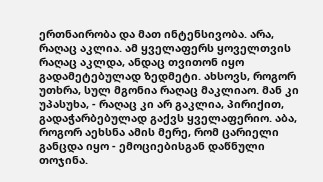ერთნაირობა და მათ ინტენსივობა. არა, რაღაც აკლია. ამ ყველაფერს ყოველთვის რაღაც აკლდა, ანდაც თვითონ იყო გადამეტებულად ზედმეტი. ახსოვს, როგორ უთხრა, სულ მგონია რაღაც მაკლიაო. მან კი უპასუხა, - რაღაც კი არ გაკლია, პირიქით, გადაჭარბებულად გაქვს ყველაფერიო. აბა, როგორ აეხსნა ამის მერე, რომ ცარიელი განცდა იყო - ემოციებისგან დაწნული თოჯინა.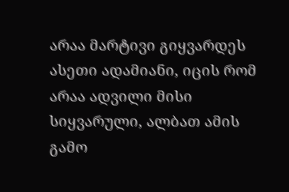არაა მარტივი გიყვარდეს ასეთი ადამიანი, იცის რომ არაა ადვილი მისი სიყვარული, ალბათ ამის გამო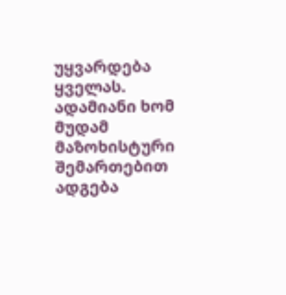უყვარდება ყველას. ადამიანი ხომ მუდამ მაზოხისტური შემართებით ადგება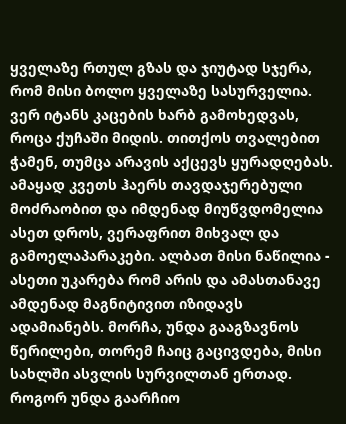ყველაზე რთულ გზას და ჯიუტად სჯერა, რომ მისი ბოლო ყველაზე სასურველია. ვერ იტანს კაცების ხარბ გამოხედვას, როცა ქუჩაში მიდის. თითქოს თვალებით ჭამენ, თუმცა არავის აქცევს ყურადღებას. ამაყად კვეთს ჰაერს თავდაჯერებული მოძრაობით და იმდენად მიუწვდომელია ასეთ დროს, ვერაფრით მიხვალ და გამოელაპარაკები. ალბათ მისი ნაწილია - ასეთი უკარება რომ არის და ამასთანავე ამდენად მაგნიტივით იზიდავს ადამიანებს. მორჩა, უნდა გააგზავნოს წერილები, თორემ ჩაიც გაცივდება, მისი სახლში ასვლის სურვილთან ერთად. როგორ უნდა გაარჩიო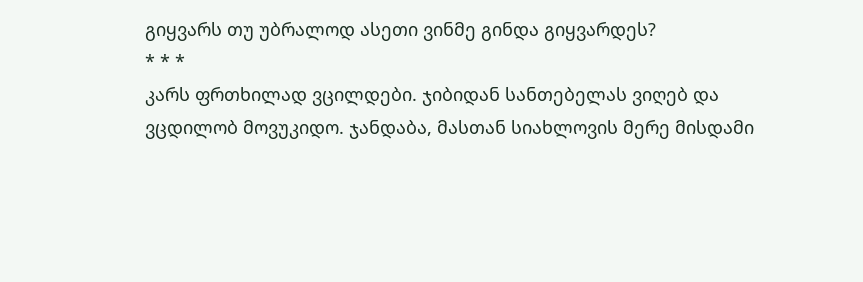გიყვარს თუ უბრალოდ ასეთი ვინმე გინდა გიყვარდეს?
* * *
კარს ფრთხილად ვცილდები. ჯიბიდან სანთებელას ვიღებ და ვცდილობ მოვუკიდო. ჯანდაბა, მასთან სიახლოვის მერე მისდამი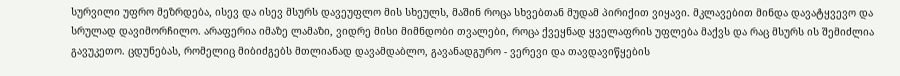სურვილი უფრო მეზრდება, ისევ და ისევ მსურს დავეუფლო მის სხეულს, მაშინ როცა სხვებთან მუდამ პირიქით ვიყავი. მკლავებით მინდა დავატყვევო და სრულად დავიმორჩილო. არაფერია იმაზე ლამაზი, ვიდრე მისი მიმნდობი თვალები, როცა ქვეყნად ყველაფრის უფლება მაქვს და რაც მსურს ის შემიძლია გავუკეთო. ცდუნებას, რომელიც მიბიძგებს მთლიანად დავამდაბლო, გავანადგურო - ვერევი და თავდავიწყების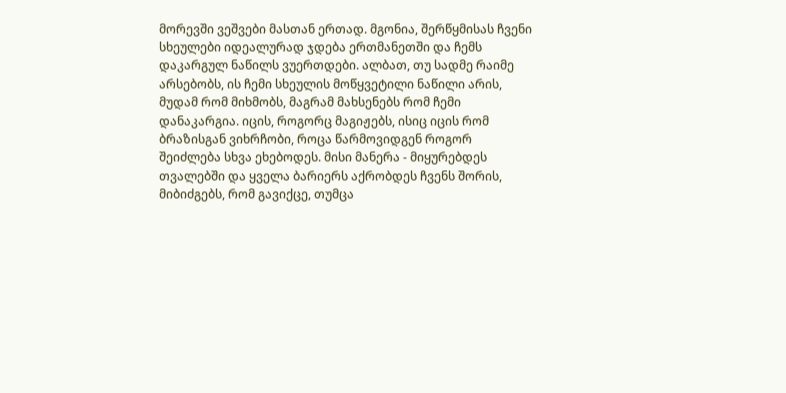მორევში ვეშვები მასთან ერთად. მგონია, შერწყმისას ჩვენი სხეულები იდეალურად ჯდება ერთმანეთში და ჩემს დაკარგულ ნაწილს ვუერთდები. ალბათ, თუ სადმე რაიმე არსებობს, ის ჩემი სხეულის მოწყვეტილი ნაწილი არის, მუდამ რომ მიხმობს, მაგრამ მახსენებს რომ ჩემი დანაკარგია. იცის, როგორც მაგიჟებს, ისიც იცის რომ ბრაზისგან ვიხრჩობი, როცა წარმოვიდგენ როგორ შეიძლება სხვა ეხებოდეს. მისი მანერა - მიყურებდეს თვალებში და ყველა ბარიერს აქრობდეს ჩვენს შორის, მიბიძგებს, რომ გავიქცე, თუმცა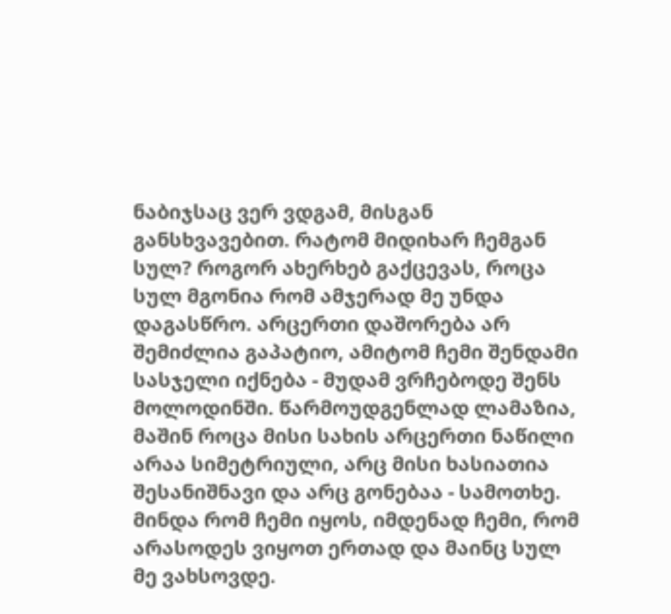ნაბიჯსაც ვერ ვდგამ, მისგან განსხვავებით. რატომ მიდიხარ ჩემგან სულ? როგორ ახერხებ გაქცევას, როცა სულ მგონია რომ ამჯერად მე უნდა დაგასწრო. არცერთი დაშორება არ შემიძლია გაპატიო, ამიტომ ჩემი შენდამი სასჯელი იქნება - მუდამ ვრჩებოდე შენს მოლოდინში. წარმოუდგენლად ლამაზია, მაშინ როცა მისი სახის არცერთი ნაწილი არაა სიმეტრიული, არც მისი ხასიათია შესანიშნავი და არც გონებაა - სამოთხე. მინდა რომ ჩემი იყოს, იმდენად ჩემი, რომ არასოდეს ვიყოთ ერთად და მაინც სულ მე ვახსოვდე.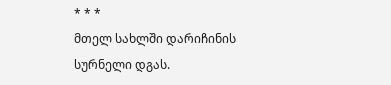* * *
მთელ სახლში დარიჩინის სურნელი დგას.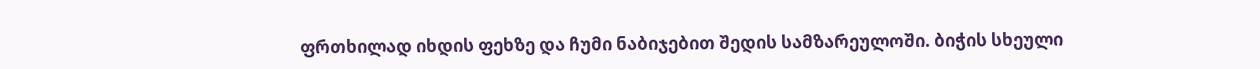ფრთხილად იხდის ფეხზე და ჩუმი ნაბიჯებით შედის სამზარეულოში. ბიჭის სხეული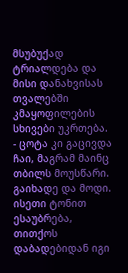მსუბუქად ტრიალდება და მისი დანახვისას თვალებში კმაყოფილების სხივები უკრთება. - ცოტა კი გაცივდა ჩაი, მაგრამ მაინც თბილს მოუსწარი. გაიხადე და მოდი. ისეთი ტონით ესაუბრება, თითქოს დაბადებიდან იგი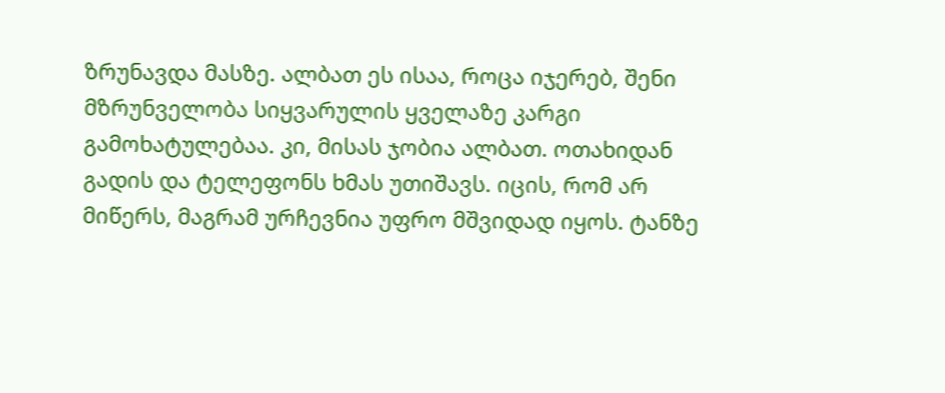ზრუნავდა მასზე. ალბათ ეს ისაა, როცა იჯერებ, შენი მზრუნველობა სიყვარულის ყველაზე კარგი გამოხატულებაა. კი, მისას ჯობია ალბათ. ოთახიდან გადის და ტელეფონს ხმას უთიშავს. იცის, რომ არ მიწერს, მაგრამ ურჩევნია უფრო მშვიდად იყოს. ტანზე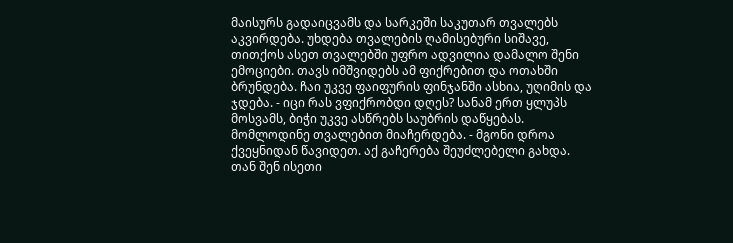მაისურს გადაიცვამს და სარკეში საკუთარ თვალებს აკვირდება. უხდება თვალების ღამისებური სიშავე, თითქოს ასეთ თვალებში უფრო ადვილია დამალო შენი ემოციები. თავს იმშვიდებს ამ ფიქრებით და ოთახში ბრუნდება. ჩაი უკვე ფაიფურის ფინჯანში ასხია, უღიმის და ჯდება. - იცი რას ვფიქრობდი დღეს? სანამ ერთ ყლუპს მოსვამს, ბიჭი უკვე ასწრებს საუბრის დაწყებას. მომლოდინე თვალებით მიაჩერდება. - მგონი დროა ქვეყნიდან წავიდეთ. აქ გაჩერება შეუძლებელი გახდა. თან შენ ისეთი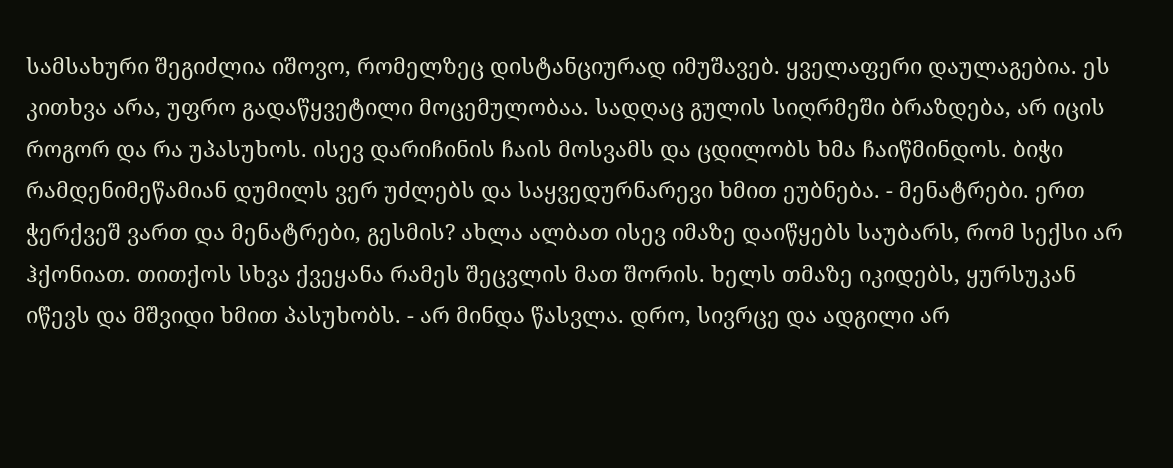სამსახური შეგიძლია იშოვო, რომელზეც დისტანციურად იმუშავებ. ყველაფერი დაულაგებია. ეს კითხვა არა, უფრო გადაწყვეტილი მოცემულობაა. სადღაც გულის სიღრმეში ბრაზდება, არ იცის როგორ და რა უპასუხოს. ისევ დარიჩინის ჩაის მოსვამს და ცდილობს ხმა ჩაიწმინდოს. ბიჭი რამდენიმეწამიან დუმილს ვერ უძლებს და საყვედურნარევი ხმით ეუბნება. - მენატრები. ერთ ჭერქვეშ ვართ და მენატრები, გესმის? ახლა ალბათ ისევ იმაზე დაიწყებს საუბარს, რომ სექსი არ ჰქონიათ. თითქოს სხვა ქვეყანა რამეს შეცვლის მათ შორის. ხელს თმაზე იკიდებს, ყურსუკან იწევს და მშვიდი ხმით პასუხობს. - არ მინდა წასვლა. დრო, სივრცე და ადგილი არ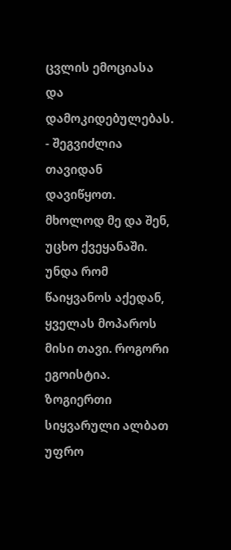ცვლის ემოციასა და დამოკიდებულებას. - შეგვიძლია თავიდან დავიწყოთ. მხოლოდ მე და შენ, უცხო ქვეყანაში. უნდა რომ წაიყვანოს აქედან, ყველას მოპაროს მისი თავი. როგორი ეგოისტია. ზოგიერთი სიყვარული ალბათ უფრო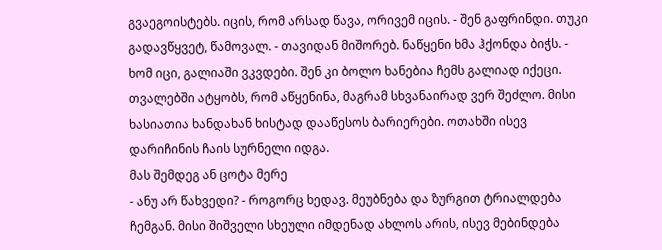გვაეგოისტებს. იცის, რომ არსად წავა, ორივემ იცის. - შენ გაფრინდი. თუკი გადავწყვეტ, წამოვალ. - თავიდან მიშორებ. ნაწყენი ხმა ჰქონდა ბიჭს. - ხომ იცი, გალიაში ვკვდები. შენ კი ბოლო ხანებია ჩემს გალიად იქეცი. თვალებში ატყობს, რომ აწყენინა, მაგრამ სხვანაირად ვერ შეძლო. მისი ხასიათია ხანდახან ხისტად დააწესოს ბარიერები. ოთახში ისევ დარიჩინის ჩაის სურნელი იდგა.
მას შემდეგ ან ცოტა მერე
- ანუ არ წახვედი? - როგორც ხედავ. მეუბნება და ზურგით ტრიალდება ჩემგან. მისი შიშველი სხეული იმდენად ახლოს არის, ისევ მებინდება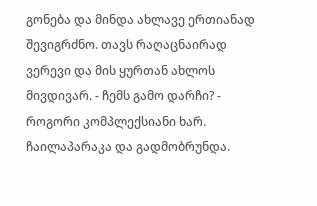გონება და მინდა ახლავე ერთიანად შევიგრძნო. თავს რაღაცნაირად ვერევი და მის ყურთან ახლოს მივდივარ. - ჩემს გამო დარჩი? - როგორი კომპლექსიანი ხარ. ჩაილაპარაკა და გადმობრუნდა.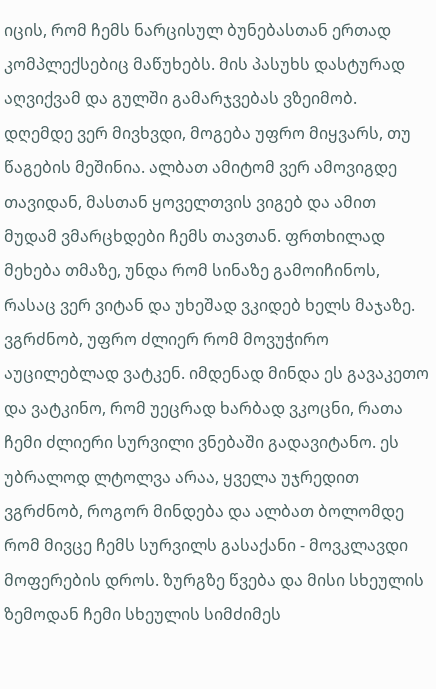იცის, რომ ჩემს ნარცისულ ბუნებასთან ერთად კომპლექსებიც მაწუხებს. მის პასუხს დასტურად აღვიქვამ და გულში გამარჯვებას ვზეიმობ. დღემდე ვერ მივხვდი, მოგება უფრო მიყვარს, თუ წაგების მეშინია. ალბათ ამიტომ ვერ ამოვიგდე თავიდან, მასთან ყოველთვის ვიგებ და ამით მუდამ ვმარცხდები ჩემს თავთან. ფრთხილად მეხება თმაზე, უნდა რომ სინაზე გამოიჩინოს, რასაც ვერ ვიტან და უხეშად ვკიდებ ხელს მაჯაზე. ვგრძნობ, უფრო ძლიერ რომ მოვუჭირო აუცილებლად ვატკენ. იმდენად მინდა ეს გავაკეთო და ვატკინო, რომ უეცრად ხარბად ვკოცნი, რათა ჩემი ძლიერი სურვილი ვნებაში გადავიტანო. ეს უბრალოდ ლტოლვა არაა, ყველა უჯრედით ვგრძნობ, როგორ მინდება და ალბათ ბოლომდე რომ მივცე ჩემს სურვილს გასაქანი - მოვკლავდი მოფერების დროს. ზურგზე წვება და მისი სხეულის ზემოდან ჩემი სხეულის სიმძიმეს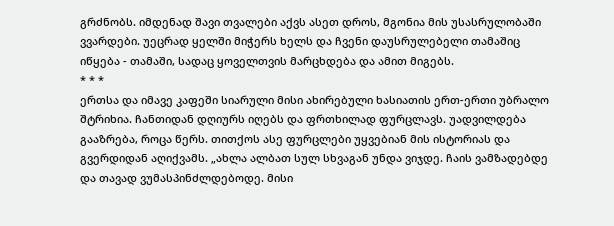გრძნობს. იმდენად შავი თვალები აქვს ასეთ დროს, მგონია მის უსასრულობაში ვვარდები. უეცრად ყელში მიჭერს ხელს და ჩვენი დაუსრულებელი თამაშიც იწყება - თამაში, სადაც ყოველთვის მარცხდება და ამით მიგებს.
* * *
ერთსა და იმავე კაფეში სიარული მისი ახირებული ხასიათის ერთ-ერთი უბრალო შტრიხია. ჩანთიდან დღიურს იღებს და ფრთხილად ფურცლავს. უადვილდება გააზრება, როცა წერს. თითქოს ასე ფურცლები უყვებიან მის ისტორიას და გვერდიდან აღიქვამს. „ახლა ალბათ სულ სხვაგან უნდა ვიჯდე. ჩაის ვამზადებდე და თავად ვუმასპინძლდებოდე. მისი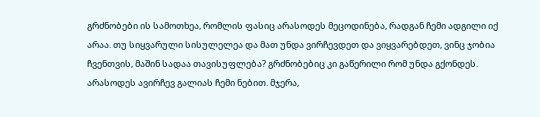გრძნობები ის სამოთხეა, რომლის ფასიც არასოდეს მეცოდინება, რადგან ჩემი ადგილი იქ არაა. თუ სიყვარული სისულელეა და მათ უნდა ვირჩევდეთ და ვიყვარებდეთ, ვინც ჯობია ჩვენთვის, მაშინ სადაა თავისუფლება? გრძნობებიც კი გაწერილი რომ უნდა გქონდეს. არასოდეს ავირჩევ გალიას ჩემი ნებით. მჯერა,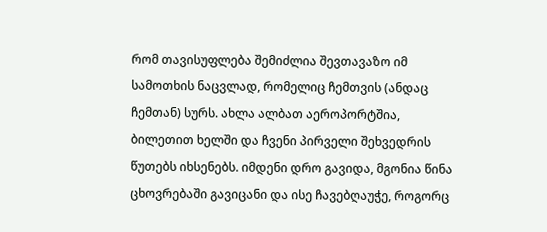რომ თავისუფლება შემიძლია შევთავაზო იმ სამოთხის ნაცვლად, რომელიც ჩემთვის (ანდაც ჩემთან) სურს. ახლა ალბათ აეროპორტშია, ბილეთით ხელში და ჩვენი პირველი შეხვედრის წუთებს იხსენებს. იმდენი დრო გავიდა, მგონია წინა ცხოვრებაში გავიცანი და ისე ჩავებღაუჭე, როგორც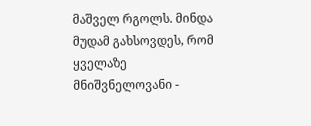მაშველ რგოლს. მინდა მუდამ გახსოვდეს, რომ ყველაზე მნიშვნელოვანი -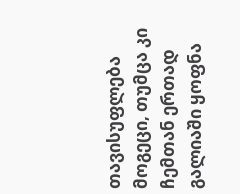თავისუფლება მოგეცი, თუმცა კი ჩემთან ერთად გალიაში ყოფნა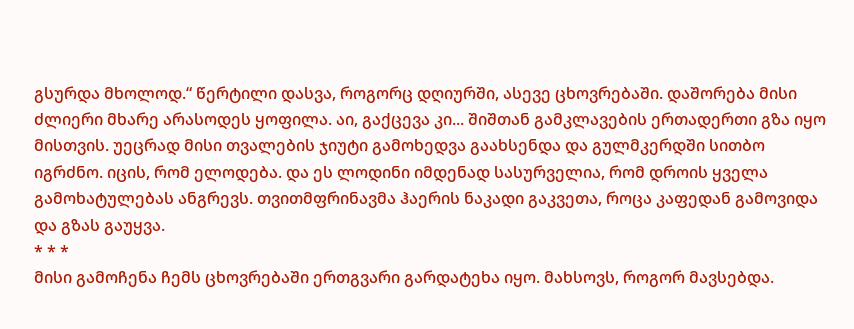გსურდა მხოლოდ.“ წერტილი დასვა, როგორც დღიურში, ასევე ცხოვრებაში. დაშორება მისი ძლიერი მხარე არასოდეს ყოფილა. აი, გაქცევა კი... შიშთან გამკლავების ერთადერთი გზა იყო მისთვის. უეცრად მისი თვალების ჯიუტი გამოხედვა გაახსენდა და გულმკერდში სითბო იგრძნო. იცის, რომ ელოდება. და ეს ლოდინი იმდენად სასურველია, რომ დროის ყველა გამოხატულებას ანგრევს. თვითმფრინავმა ჰაერის ნაკადი გაკვეთა, როცა კაფედან გამოვიდა და გზას გაუყვა.
* * *
მისი გამოჩენა ჩემს ცხოვრებაში ერთგვარი გარდატეხა იყო. მახსოვს, როგორ მავსებდა.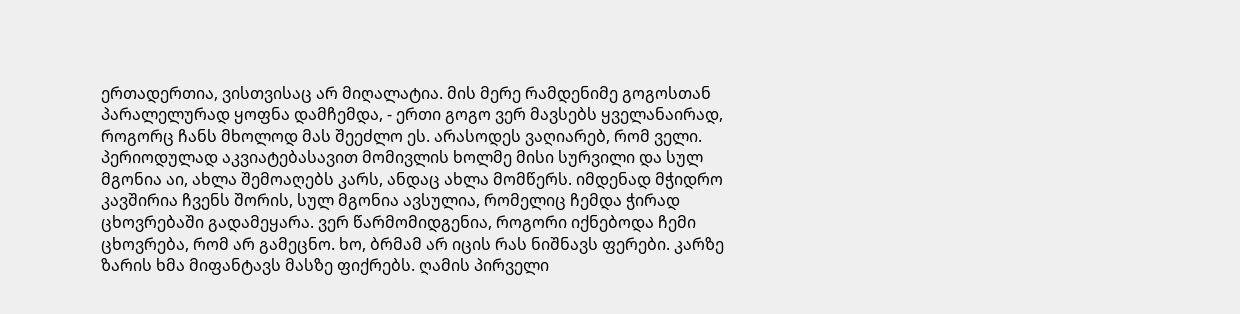ერთადერთია, ვისთვისაც არ მიღალატია. მის მერე რამდენიმე გოგოსთან პარალელურად ყოფნა დამჩემდა, - ერთი გოგო ვერ მავსებს ყველანაირად, როგორც ჩანს მხოლოდ მას შეეძლო ეს. არასოდეს ვაღიარებ, რომ ველი. პერიოდულად აკვიატებასავით მომივლის ხოლმე მისი სურვილი და სულ მგონია აი, ახლა შემოაღებს კარს, ანდაც ახლა მომწერს. იმდენად მჭიდრო კავშირია ჩვენს შორის, სულ მგონია ავსულია, რომელიც ჩემდა ჭირად ცხოვრებაში გადამეყარა. ვერ წარმომიდგენია, როგორი იქნებოდა ჩემი ცხოვრება, რომ არ გამეცნო. ხო, ბრმამ არ იცის რას ნიშნავს ფერები. კარზე ზარის ხმა მიფანტავს მასზე ფიქრებს. ღამის პირველი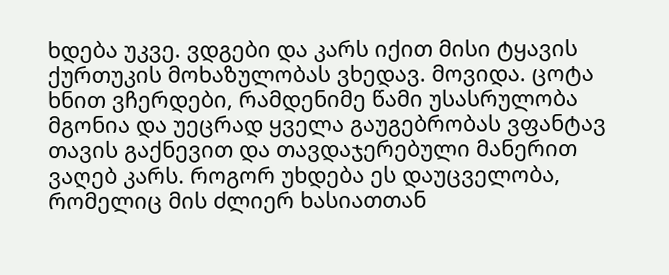ხდება უკვე. ვდგები და კარს იქით მისი ტყავის ქურთუკის მოხაზულობას ვხედავ. მოვიდა. ცოტა ხნით ვჩერდები, რამდენიმე წამი უსასრულობა მგონია და უეცრად ყველა გაუგებრობას ვფანტავ თავის გაქნევით და თავდაჯერებული მანერით ვაღებ კარს. როგორ უხდება ეს დაუცველობა, რომელიც მის ძლიერ ხასიათთან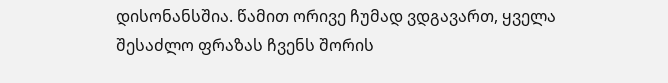დისონანსშია. წამით ორივე ჩუმად ვდგავართ, ყველა შესაძლო ფრაზას ჩვენს შორის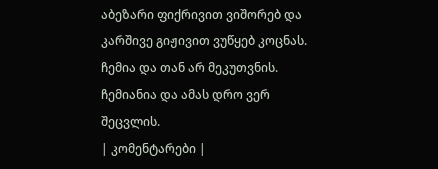აბეზარი ფიქრივით ვიშორებ და კარშივე გიჟივით ვუწყებ კოცნას. ჩემია და თან არ მეკუთვნის. ჩემიანია და ამას დრო ვერ შეცვლის.
| კომენტარები |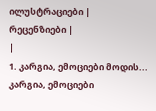ილუსტრაციები |
რეცენზიები |
|
1. კარგია, ემოციები მოდის... კარგია, ემოციები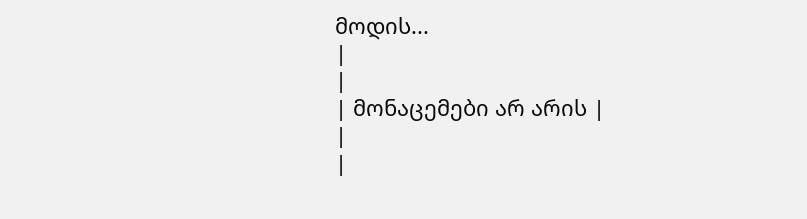მოდის...
|
|
| მონაცემები არ არის |
|
|